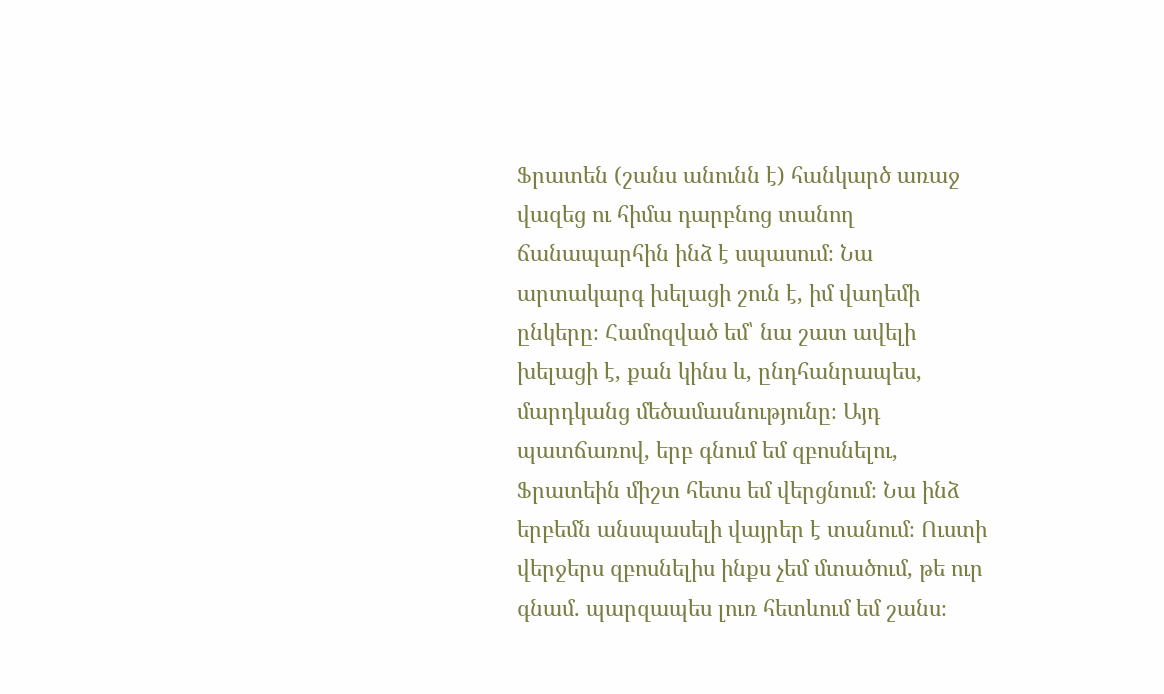Ֆրատեն (շանս անունն է) հանկարծ առաջ վազեց ու հիմա դարբնոց տանող ճանապարհին ինձ է սպասում։ Նա արտակարգ խելացի շուն է, իմ վաղեմի ընկերը։ Համոզված եմ՝ նա շատ ավելի խելացի է, քան կինս և, ընդհանրապես, մարդկանց մեծամասնությունը։ Այդ պատճառով, երբ գնում եմ զբոսնելու, Ֆրատեին միշտ հետս եմ վերցնում։ Նա ինձ երբեմն անսպասելի վայրեր է տանում։ Ուստի վերջերս զբոսնելիս ինքս չեմ մտածում, թե ուր գնամ. պարզապես լուռ հետևում եմ շանս։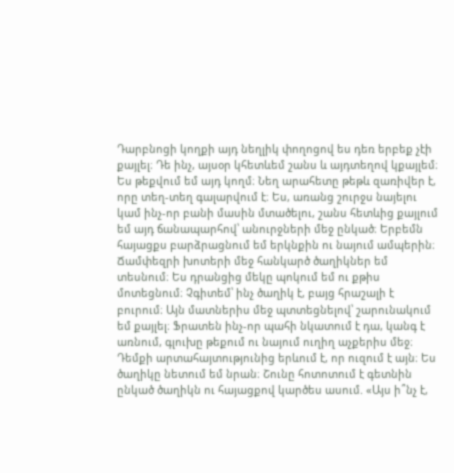Դարբնոցի կողքի այդ նեղլիկ փողոցով ես դեռ երբեք չէի քայլել։ Դե ինչ, այսօր կհետևեմ շանս և այդտեղով կքայլեմ։ Ես թեքվում եմ այդ կողմ։ Նեղ արահետը թեթև զառիվեր է, որը տեղ-տեղ գալարվում է։ Ես, առանց շուրջս նայելու կամ ինչ-որ բանի մասին մտածելու, շանս հետևից քայլում եմ այդ ճանապարհով՝ անուրջների մեջ ընկած։ Երբեմն հայացքս բարձրացնում եմ երկնքին ու նայում ամպերին։ Ճամփեզրի խոտերի մեջ հանկարծ ծաղիկներ եմ տեսնում։ Ես դրանցից մեկը պոկում եմ ու քթիս մոտեցնում։ Չգիտեմ՝ ինչ ծաղիկ է, բայց հրաշալի է բուրում։ Այն մատներիս մեջ պտտեցնելով՝ շարունակում եմ քայլել։ Ֆրատեն ինչ-որ պահի նկատում է դա, կանգ է առնում, գլուխը թեքում ու նայում ուղիղ աչքերիս մեջ։ Դեմքի արտահայտությունից երևում է, որ ուզում է այն։ Ես ծաղիկը նետում եմ նրան։ Շունը հոտոտում է գետնին ընկած ծաղիկն ու հայացքով կարծես ասում. «Այս ի՞նչ է,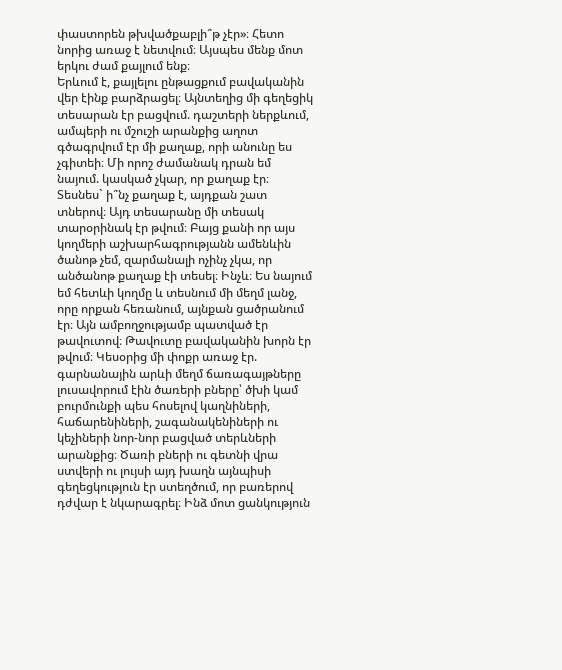փաստորեն թխվածքաբլի՞թ չէր»։ Հետո նորից առաջ է նետվում։ Այսպես մենք մոտ երկու ժամ քայլում ենք։
Երևում է, քայլելու ընթացքում բավականին վեր էինք բարձրացել։ Այնտեղից մի գեղեցիկ տեսարան էր բացվում. դաշտերի ներքևում, ամպերի ու մշուշի արանքից աղոտ գծագրվում էր մի քաղաք, որի անունը ես չգիտեի։ Մի որոշ ժամանակ դրան եմ նայում. կասկած չկար, որ քաղաք էր։ Տեսնես` ի՞նչ քաղաք է, այդքան շատ տներով։ Այդ տեսարանը մի տեսակ տարօրինակ էր թվում։ Բայց քանի որ այս կողմերի աշխարհագրությանն ամենևին ծանոթ չեմ, զարմանալի ոչինչ չկա, որ անծանոթ քաղաք էի տեսել։ Ինչև։ Ես նայում եմ հետևի կողմը և տեսնում մի մեղմ լանջ, որը որքան հեռանում, այնքան ցածրանում էր։ Այն ամբողջությամբ պատված էր թավուտով։ Թավուտը բավականին խորն էր թվում։ Կեսօրից մի փոքր առաջ էր. գարնանային արևի մեղմ ճառագայթները լուսավորում էին ծառերի բները՝ ծխի կամ բուրմունքի պես հոսելով կաղնիների, հաճարենիների, շագանակենիների ու կեչիների նոր-նոր բացված տերևների արանքից։ Ծառի բների ու գետնի վրա ստվերի ու լույսի այդ խաղն այնպիսի գեղեցկություն էր ստեղծում, որ բառերով դժվար է նկարագրել։ Ինձ մոտ ցանկություն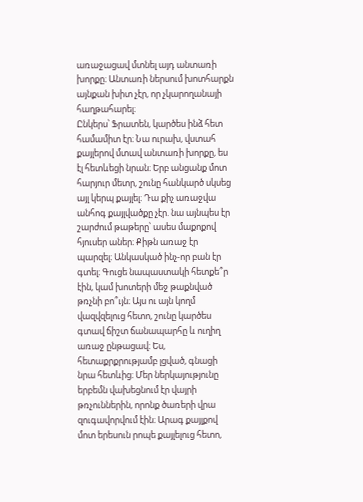առաջացավ մտնել այդ անտառի խորքը։ Անտառի ներսում խոտհարքն այնքան խիտ չէր, որ չկարողանայի հաղթահարել։
Ընկերս՝ Ֆրատեն, կարծես ինձ հետ համամիտ էր։ Նա ուրախ, վստահ քայլերով մտավ անտառի խորքը, ես էլ հետևեցի նրան։ Երբ անցանք մոտ հարյուր մետր, շունը հանկարծ սկսեց այլ կերպ քայլել։ Դա քիչ առաջվա անհոգ քայլվածքը չէր. նա այնպես էր շարժում թաթերը՝ ասես մաքոքով հյուսեր աներ։ Քիթն առաջ էր պարզել։ Անկասկած ինչ-որ բան էր գտել։ Գուցե նապաստակի հետքե՞ր էին, կամ խոտերի մեջ թաքնված թռչնի բո՞ւյն։ Այս ու այն կողմ վազվզելուց հետո, շունը կարծես գտավ ճիշտ ճանապարհը և ուղիղ առաջ ընթացավ։ Ես, հետաքրքրությամբ լցված, գնացի նրա հետևից։ Մեր ներկայությունը երբեմն վախեցնում էր վայրի թռչուններին, որոնք ծառերի վրա զուգավորվում էին։ Արագ քայլքով մոտ երեսուն րոպե քայլելուց հետո,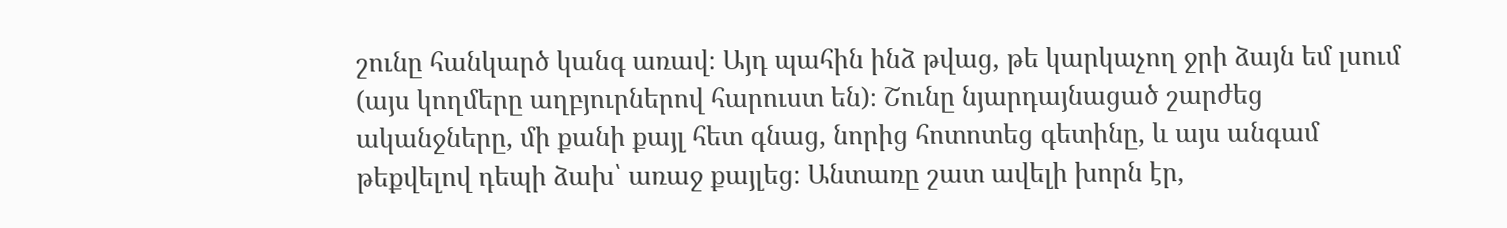շունը հանկարծ կանգ առավ։ Այդ պահին ինձ թվաց, թե կարկաչող ջրի ձայն եմ լսում (այս կողմերը աղբյուրներով հարուստ են)։ Շունը նյարդայնացած շարժեց ականջները, մի քանի քայլ հետ գնաց, նորից հոտոտեց գետինը, և այս անգամ թեքվելով դեպի ձախ՝ առաջ քայլեց։ Անտառը շատ ավելի խորն էր,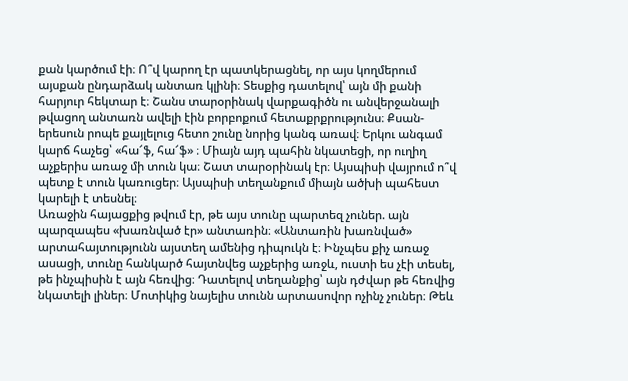քան կարծում էի։ Ո՞վ կարող էր պատկերացնել, որ այս կողմերում այսքան ընդարձակ անտառ կլինի։ Տեսքից դատելով՝ այն մի քանի հարյուր հեկտար է։ Շանս տարօրինակ վարքագիծն ու անվերջանալի թվացող անտառն ավելի էին բորբոքում հետաքրքրությունս։ Քսան-երեսուն րոպե քայլելուց հետո շունը նորից կանգ առավ։ Երկու անգամ կարճ հաչեց՝ «հա՜ֆ, հա՜ֆ» ։ Միայն այդ պահին նկատեցի, որ ուղիղ աչքերիս առաջ մի տուն կա։ Շատ տարօրինակ էր։ Այսպիսի վայրում ո՞վ պետք է տուն կառուցեր։ Այսպիսի տեղանքում միայն ածխի պահեստ կարելի է տեսնել։
Առաջին հայացքից թվում էր, թե այս տունը պարտեզ չուներ. այն պարզապես «խառնված էր» անտառին։ «Անտառին խառնված» արտահայտությունն այստեղ ամենից դիպուկն է։ Ինչպես քիչ առաջ ասացի, տունը հանկարծ հայտնվեց աչքերից առջև, ուստի ես չէի տեսել, թե ինչպիսին է այն հեռվից։ Դատելով տեղանքից՝ այն դժվար թե հեռվից նկատելի լիներ։ Մոտիկից նայելիս տունն արտասովոր ոչինչ չուներ։ Թեև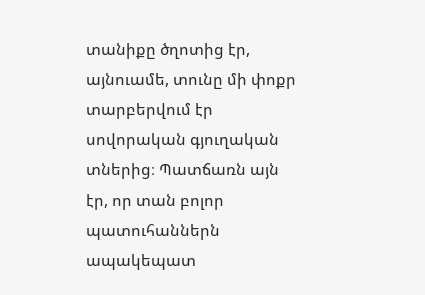տանիքը ծղոտից էր, այնուամե, տունը մի փոքր տարբերվում էր սովորական գյուղական տներից։ Պատճառն այն էր, որ տան բոլոր պատուհաններն ապակեպատ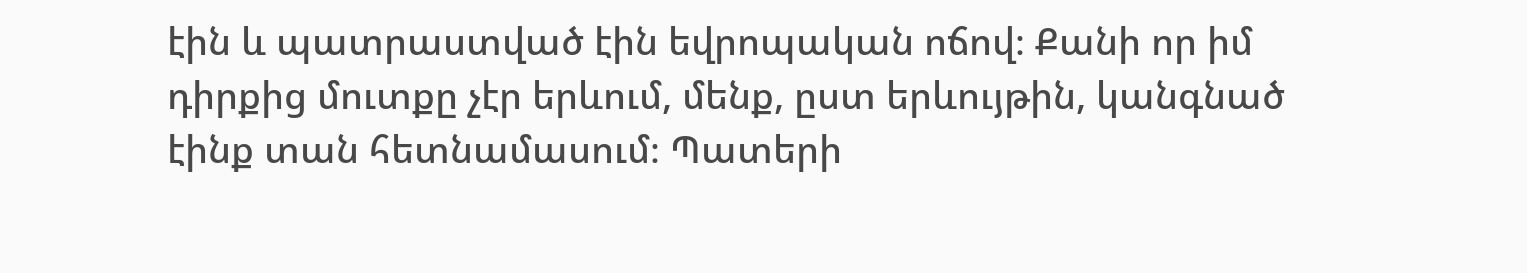էին և պատրաստված էին եվրոպական ոճով։ Քանի որ իմ դիրքից մուտքը չէր երևում, մենք, ըստ երևույթին, կանգնած էինք տան հետնամասում։ Պատերի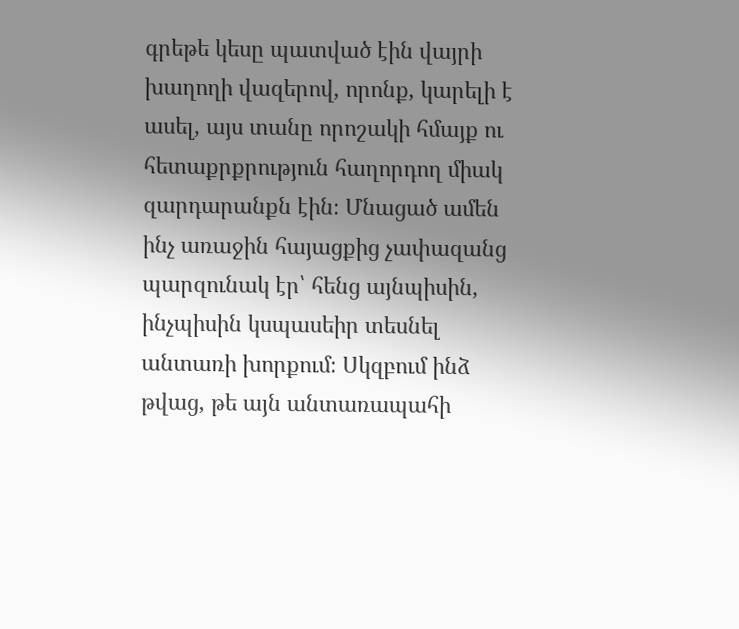գրեթե կեսը պատված էին վայրի խաղողի վազերով, որոնք, կարելի է ասել, այս տանը որոշակի հմայք ու հետաքրքրություն հաղորդող միակ զարդարանքն էին։ Մնացած ամեն ինչ առաջին հայացքից չափազանց պարզունակ էր՝ հենց այնպիսին, ինչպիսին կսպասեիր տեսնել անտառի խորքում։ Սկզբում ինձ թվաց, թե այն անտառապահի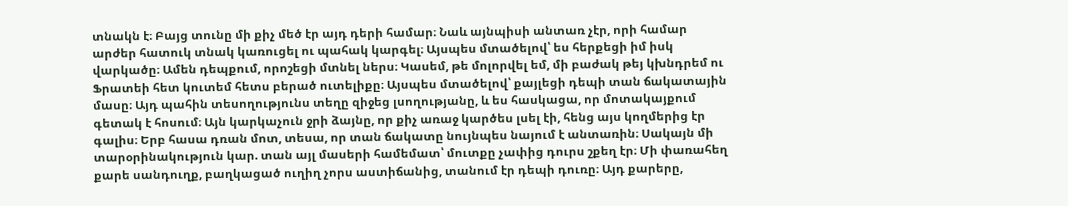տնակն է։ Բայց տունը մի քիչ մեծ էր այդ դերի համար։ Նաև այնպիսի անտառ չէր, որի համար արժեր հատուկ տնակ կառուցել ու պահակ կարգել։ Այսպես մտածելով՝ ես հերքեցի իմ իսկ վարկածը։ Ամեն դեպքում, որոշեցի մտնել ներս։ Կասեմ, թե մոլորվել եմ, մի բաժակ թեյ կխնդրեմ ու Ֆրատեի հետ կուտեմ հետս բերած ուտելիքը։ Այսպես մտածելով՝ քայլեցի դեպի տան ճակատային մասը։ Այդ պահին տեսողությունս տեղը զիջեց լսողությանը, և ես հասկացա, որ մոտակայքում գետակ է հոսում։ Այն կարկաչուն ջրի ձայնը, որ քիչ առաջ կարծես լսել էի, հենց այս կողմերից էր գալիս։ Երբ հասա դռան մոտ, տեսա, որ տան ճակատը նույնպես նայում է անտառին։ Սակայն մի տարօրինակություն կար. տան այլ մասերի համեմատ՝ մուտքը չափից դուրս շքեղ էր։ Մի փառահեղ քարե սանդուղք, բաղկացած ուղիղ չորս աստիճանից, տանում էր դեպի դուռը։ Այդ քարերը,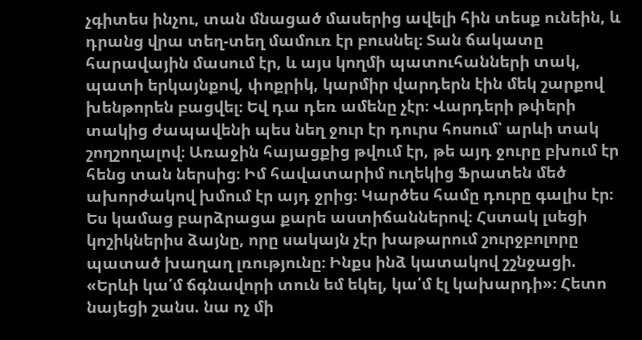չգիտես ինչու, տան մնացած մասերից ավելի հին տեսք ունեին, և դրանց վրա տեղ-տեղ մամուռ էր բուսնել։ Տան ճակատը հարավային մասում էր, և այս կողմի պատուհանների տակ, պատի երկայնքով, փոքրիկ, կարմիր վարդերն էին մեկ շարքով խենթորեն բացվել։ Եվ դա դեռ ամենը չէր։ Վարդերի թփերի տակից ժապավենի պես նեղ ջուր էր դուրս հոսում՝ արևի տակ շողշողալով։ Առաջին հայացքից թվում էր, թե այդ ջուրը բխում էր հենց տան ներսից։ Իմ հավատարիմ ուղեկից Ֆրատեն մեծ ախորժակով խմում էր այդ ջրից։ Կարծես համը դուրը գալիս էր։
Ես կամաց բարձրացա քարե աստիճաններով։ Հստակ լսեցի կոշիկներիս ձայնը, որը սակայն չէր խաթարում շուրջբոլորը պատած խաղաղ լռությունը։ Ինքս ինձ կատակով շշնջացի. «Երևի կա՛մ ճգնավորի տուն եմ եկել, կա՛մ էլ կախարդի»։ Հետո նայեցի շանս. նա ոչ մի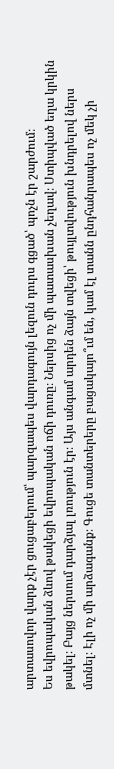արտասովոր վարք չէր ցուցաբերում՝ պարզապես վարդագույն լեզուն դուրս գցած՝ պոչն էր շարժում։
Ես եվրոպական ձևով թակեցի եվրոպական ոճի դուռը։ Ներսից ոչ մի պատասխան չեղավ։ Ստիպված եղա կրկին թակել։ Բայց ներսում դարձյալ լռություն էր։ Այս անգամ արդեն ձայն տվեցի՝ թույլտվություն խնդրելով ներս մտնել։ Էլի ոչ մի արձագանք։ Գուցե տանտերերը բացակայո՞ւմ են, կամ էլ տանն ընդհանրապես ոչ մեկ չի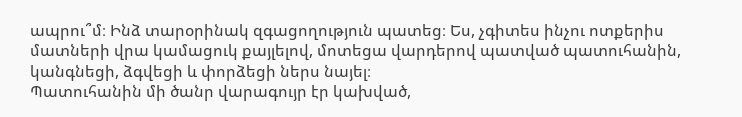ապրու՞մ։ Ինձ տարօրինակ զգացողություն պատեց։ Ես, չգիտես ինչու ոտքերիս մատների վրա կամացուկ քայլելով, մոտեցա վարդերով պատված պատուհանին, կանգնեցի, ձգվեցի և փորձեցի ներս նայել։
Պատուհանին մի ծանր վարագույր էր կախված,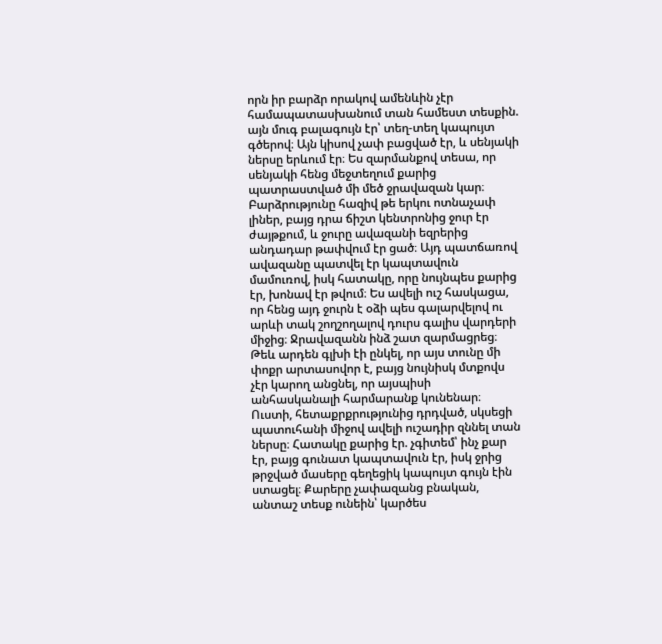որն իր բարձր որակով ամենևին չէր համապատասխանում տան համեստ տեսքին. այն մուգ բալագույն էր՝ տեղ-տեղ կապույտ գծերով։ Այն կիսով չափ բացված էր, և սենյակի ներսը երևում էր։ Ես զարմանքով տեսա, որ սենյակի հենց մեջտեղում քարից պատրաստված մի մեծ ջրավազան կար։ Բարձրությունը հազիվ թե երկու ոտնաչափ լիներ, բայց դրա ճիշտ կենտրոնից ջուր էր ժայթքում, և ջուրը ավազանի եզրերից անդադար թափվում էր ցած։ Այդ պատճառով ավազանը պատվել էր կապտավուն մամուռով, իսկ հատակը, որը նույնպես քարից էր, խոնավ էր թվում։ Ես ավելի ուշ հասկացա, որ հենց այդ ջուրն է օձի պես գալարվելով ու արևի տակ շողշողալով դուրս գալիս վարդերի միջից։ Ջրավազանն ինձ շատ զարմացրեց։ Թեև արդեն գլխի էի ընկել, որ այս տունը մի փոքր արտասովոր է, բայց նույնիսկ մտքովս չէր կարող անցնել, որ այսպիսի անհասկանալի հարմարանք կունենար։ Ուստի, հետաքրքրությունից դրդված, սկսեցի պատուհանի միջով ավելի ուշադիր զննել տան ներսը։ Հատակը քարից էր. չգիտեմ՝ ինչ քար էր, բայց գունատ կապտավուն էր, իսկ ջրից թրջված մասերը գեղեցիկ կապույտ գույն էին ստացել։ Քարերը չափազանց բնական, անտաշ տեսք ունեին՝ կարծես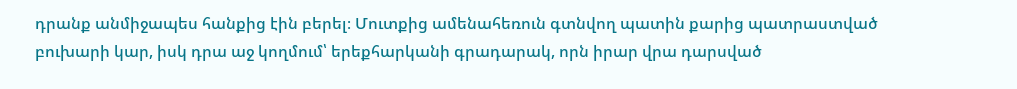դրանք անմիջապես հանքից էին բերել։ Մուտքից ամենահեռուն գտնվող պատին քարից պատրաստված բուխարի կար, իսկ դրա աջ կողմում՝ երեքհարկանի գրադարակ, որն իրար վրա դարսված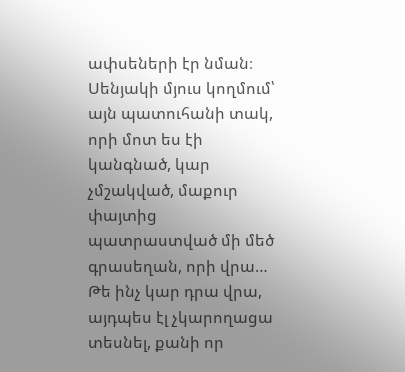ափսեների էր նման։ Սենյակի մյուս կողմում՝ այն պատուհանի տակ, որի մոտ ես էի կանգնած, կար չմշակված, մաքուր փայտից պատրաստված մի մեծ գրասեղան, որի վրա… Թե ինչ կար դրա վրա, այդպես էլ չկարողացա տեսնել, քանի որ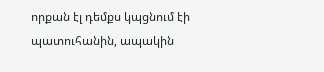որքան էլ դեմքս կպցնում էի պատուհանին, ապակին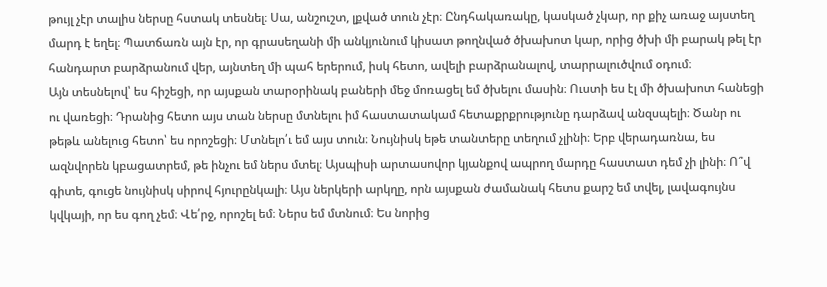թույլ չէր տալիս ներսը հստակ տեսնել։ Սա, անշուշտ, լքված տուն չէր։ Ընդհակառակը, կասկած չկար, որ քիչ առաջ այստեղ մարդ է եղել։ Պատճառն այն էր, որ գրասեղանի մի անկյունում կիսատ թողնված ծխախոտ կար, որից ծխի մի բարակ թել էր հանդարտ բարձրանում վեր, այնտեղ մի պահ երերում, իսկ հետո, ավելի բարձրանալով, տարրալուծվում օդում։
Այն տեսնելով՝ ես հիշեցի, որ այսքան տարօրինակ բաների մեջ մոռացել եմ ծխելու մասին։ Ուստի ես էլ մի ծխախոտ հանեցի ու վառեցի։ Դրանից հետո այս տան ներսը մտնելու իմ հաստատակամ հետաքրքրությունը դարձավ անզսպելի։ Ծանր ու թեթև անելուց հետո՝ ես որոշեցի։ Մտնելո՛ւ եմ այս տուն։ Նույնիսկ եթե տանտերը տեղում չլինի։ Երբ վերադառնա, ես ազնվորեն կբացատրեմ, թե ինչու եմ ներս մտել։ Այսպիսի արտասովոր կյանքով ապրող մարդը հաստատ դեմ չի լինի։ Ո՞վ գիտե, գուցե նույնիսկ սիրով հյուրընկալի։ Այս ներկերի արկղը, որն այսքան ժամանակ հետս քարշ եմ տվել, լավագույնս կվկայի, որ ես գող չեմ։ Վե՛րջ, որոշել եմ։ Ներս եմ մտնում։ Ես նորից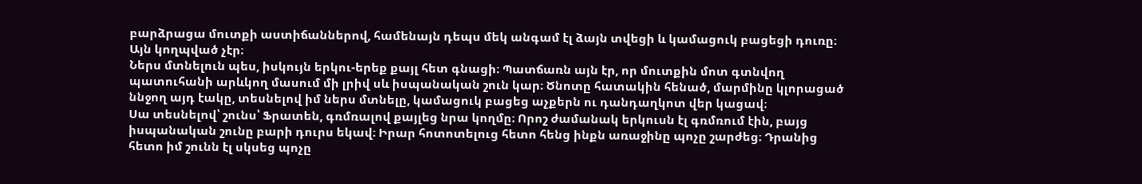բարձրացա մուտքի աստիճաններով, համենայն դեպս մեկ անգամ էլ ձայն տվեցի և կամացուկ բացեցի դուռը։ Այն կողպված չէր։
Ներս մտնելուն պես, իսկույն երկու-երեք քայլ հետ գնացի։ Պատճառն այն էր, որ մուտքին մոտ գտնվող պատուհանի արևկող մասում մի լրիվ սև իսպանական շուն կար։ Ծնոտը հատակին հենած, մարմինը կլորացած ննջող այդ էակը, տեսնելով իմ ներս մտնելը, կամացուկ բացեց աչքերն ու դանդաղկոտ վեր կացավ։
Սա տեսնելով՝ շունս՝ Ֆրատեն, գռմռալով քայլեց նրա կողմը։ Որոշ ժամանակ երկուսն էլ գռմռում էին, բայց իսպանական շունը բարի դուրս եկավ։ Իրար հոտոտելուց հետո հենց ինքն առաջինը պոչը շարժեց։ Դրանից հետո իմ շունն էլ սկսեց պոչը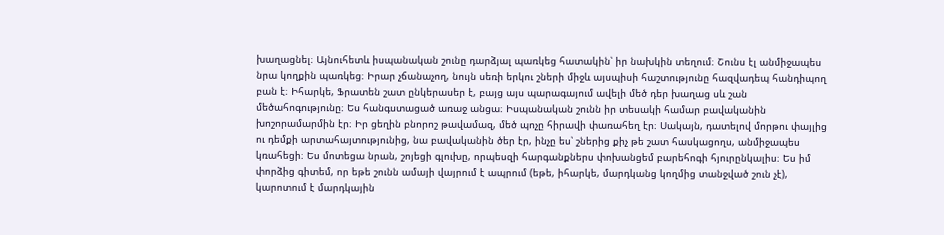խաղացնել։ Այնուհետև իսպանական շունը դարձյալ պառկեց հատակին՝ իր նախկին տեղում։ Շունս էլ անմիջապես նրա կողքին պառկեց։ Իրար չճանաչող, նույն սեռի երկու շների միջև այսպիսի հաշտությունը հազվադեպ հանդիպող բան է։ Իհարկե, Ֆրատեն շատ ընկերասեր է, բայց այս պարագայում ավելի մեծ դեր խաղաց սև շան մեծահոգությունը։ Ես հանգստացած առաջ անցա։ Իսպանական շունն իր տեսակի համար բավականին խոշորամարմին էր։ Իր ցեղին բնորոշ թավամազ, մեծ պոչը հիրավի փառահեղ էր։ Սակայն, դատելով մորթու փայլից ու դեմքի արտահայտությունից, նա բավականին ծեր էր, ինչը ես՝ շներից քիչ թե շատ հասկացողս, անմիջապես կռահեցի։ Ես մոտեցա նրան, շոյեցի գլուխը, որպեսզի հարգանքներս փոխանցեմ բարեհոգի հյուրընկալիս։ Ես իմ փորձից գիտեմ, որ եթե շունն ամայի վայրում է ապրում (եթե, իհարկե, մարդկանց կողմից տանջված շուն չէ), կարոտում է մարդկային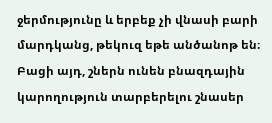ջերմությունը և երբեք չի վնասի բարի մարդկանց, թեկուզ եթե անծանոթ են։ Բացի այդ, շներն ունեն բնազդային կարողություն տարբերելու շնասեր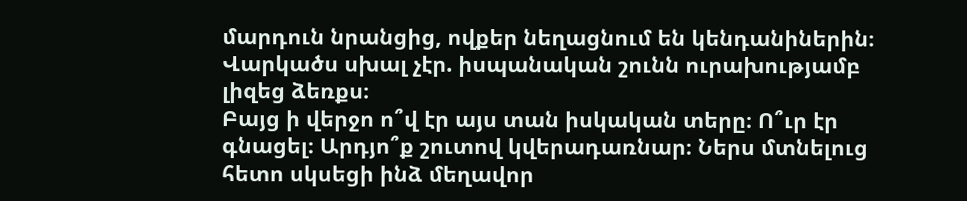մարդուն նրանցից, ովքեր նեղացնում են կենդանիներին։ Վարկածս սխալ չէր. իսպանական շունն ուրախությամբ լիզեց ձեռքս։
Բայց ի վերջո ո՞վ էր այս տան իսկական տերը։ Ո՞ւր էր գնացել։ Արդյո՞ք շուտով կվերադառնար։ Ներս մտնելուց հետո սկսեցի ինձ մեղավոր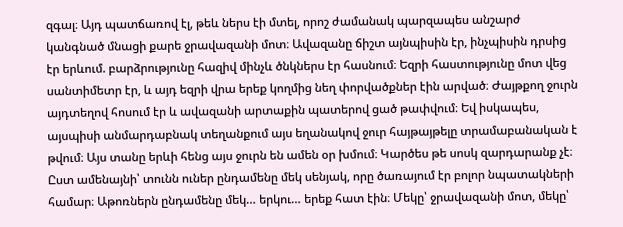զգալ։ Այդ պատճառով էլ, թեև ներս էի մտել, որոշ ժամանակ պարզապես անշարժ կանգնած մնացի քարե ջրավազանի մոտ։ Ավազանը ճիշտ այնպիսին էր, ինչպիսին դրսից էր երևում. բարձրությունը հազիվ մինչև ծնկներս էր հասնում։ Եզրի հաստությունը մոտ վեց սանտիմետր էր, և այդ եզրի վրա երեք կողմից նեղ փորվածքներ էին արված։ Ժայթքող ջուրն այդտեղով հոսում էր և ավազանի արտաքին պատերով ցած թափվում։ Եվ իսկապես, այսպիսի անմարդաբնակ տեղանքում այս եղանակով ջուր հայթայթելը տրամաբանական է թվում։ Այս տանը երևի հենց այս ջուրն են ամեն օր խմում։ Կարծես թե սոսկ զարդարանք չէ։
Ըստ ամենայնի՝ տունն ուներ ընդամենը մեկ սենյակ, որը ծառայում էր բոլոր նպատակների համար։ Աթոռներն ընդամենը մեկ… երկու… երեք հատ էին։ Մեկը՝ ջրավազանի մոտ, մեկը՝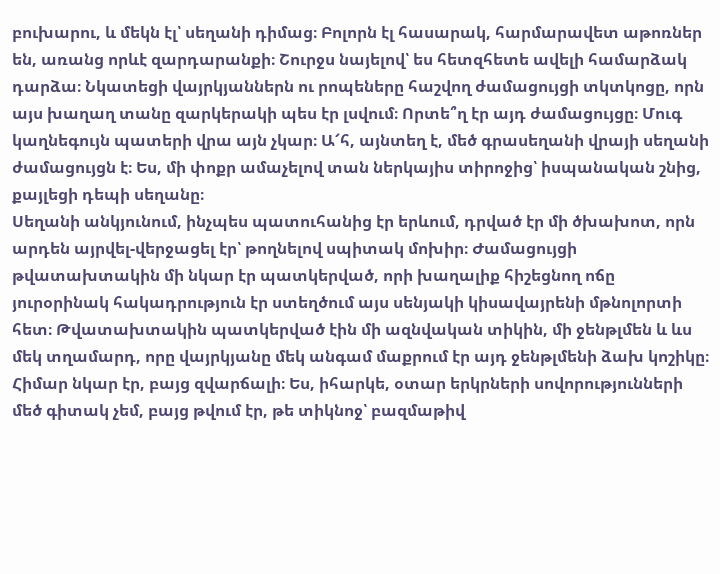բուխարու, և մեկն էլ՝ սեղանի դիմաց։ Բոլորն էլ հասարակ, հարմարավետ աթոռներ են, առանց որևէ զարդարանքի։ Շուրջս նայելով՝ ես հետզհետե ավելի համարձակ դարձա։ Նկատեցի վայրկյաններն ու րոպեները հաշվող ժամացույցի տկտկոցը, որն այս խաղաղ տանը զարկերակի պես էր լսվում։ Որտե՞ղ էր այդ ժամացույցը։ Մուգ կաղնեգույն պատերի վրա այն չկար։ Ա՜հ, այնտեղ է, մեծ գրասեղանի վրայի սեղանի ժամացույցն է։ Ես, մի փոքր ամաչելով տան ներկայիս տիրոջից՝ իսպանական շնից, քայլեցի դեպի սեղանը։
Սեղանի անկյունում, ինչպես պատուհանից էր երևում, դրված էր մի ծխախոտ, որն արդեն այրվել-վերջացել էր՝ թողնելով սպիտակ մոխիր։ Ժամացույցի թվատախտակին մի նկար էր պատկերված, որի խաղալիք հիշեցնող ոճը յուրօրինակ հակադրություն էր ստեղծում այս սենյակի կիսավայրենի մթնոլորտի հետ։ Թվատախտակին պատկերված էին մի ազնվական տիկին, մի ջենթլմեն և ևս մեկ տղամարդ, որը վայրկյանը մեկ անգամ մաքրում էր այդ ջենթլմենի ձախ կոշիկը։ Հիմար նկար էր, բայց զվարճալի։ Ես, իհարկե, օտար երկրների սովորությունների մեծ գիտակ չեմ, բայց թվում էր, թե տիկնոջ՝ բազմաթիվ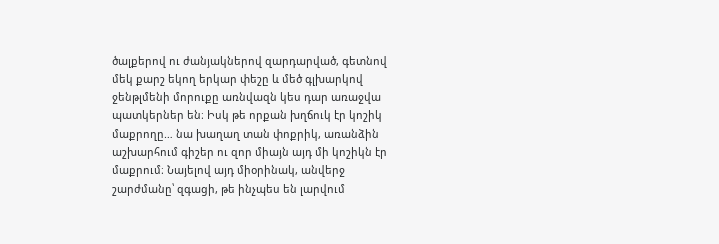ծալքերով ու ժանյակներով զարդարված, գետնով մեկ քարշ եկող երկար փեշը և մեծ գլխարկով ջենթլմենի մորուքը առնվազն կես դար առաջվա պատկերներ են։ Իսկ թե որքան խղճուկ էր կոշիկ մաքրողը… նա խաղաղ տան փոքրիկ, առանձին աշխարհում գիշեր ու զոր միայն այդ մի կոշիկն էր մաքրում։ Նայելով այդ միօրինակ, անվերջ շարժմանը՝ զգացի, թե ինչպես են լարվում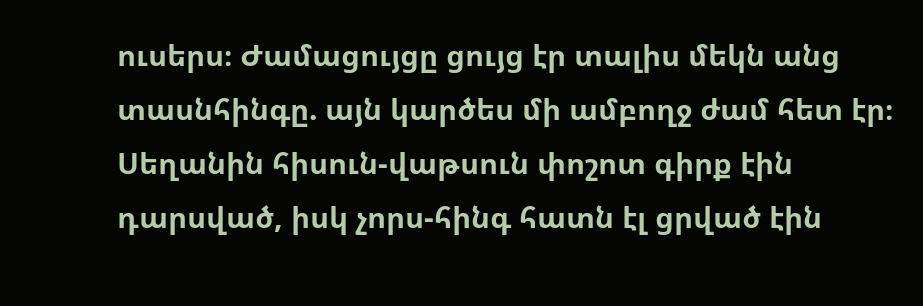ուսերս։ Ժամացույցը ցույց էր տալիս մեկն անց տասնհինգը. այն կարծես մի ամբողջ ժամ հետ էր։ Սեղանին հիսուն-վաթսուն փոշոտ գիրք էին դարսված, իսկ չորս-հինգ հատն էլ ցրված էին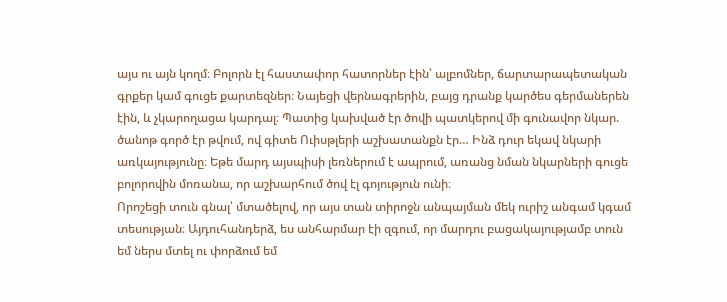այս ու այն կողմ։ Բոլորն էլ հաստափոր հատորներ էին՝ ալբոմներ, ճարտարապետական գրքեր կամ գուցե քարտեզներ։ Նայեցի վերնագրերին, բայց դրանք կարծես գերմաներեն էին, և չկարողացա կարդալ։ Պատից կախված էր ծովի պատկերով մի գունավոր նկար. ծանոթ գործ էր թվում, ով գիտե Ուիսթլերի աշխատանքն էր… Ինձ դուր եկավ նկարի առկայությունը։ Եթե մարդ այսպիսի լեռներում է ապրում, առանց նման նկարների գուցե բոլորովին մոռանա, որ աշխարհում ծով էլ գոյություն ունի։
Որոշեցի տուն գնալ՝ մտածելով, որ այս տան տիրոջն անպայման մեկ ուրիշ անգամ կգամ տեսության։ Այդուհանդերձ, ես անհարմար էի զգում, որ մարդու բացակայությամբ տուն եմ ներս մտել ու փորձում եմ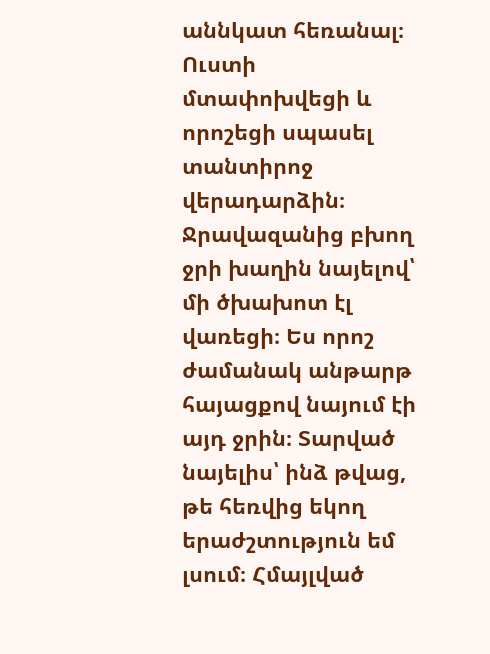աննկատ հեռանալ։ Ուստի մտափոխվեցի և որոշեցի սպասել տանտիրոջ վերադարձին։ Ջրավազանից բխող ջրի խաղին նայելով՝ մի ծխախոտ էլ վառեցի։ Ես որոշ ժամանակ անթարթ հայացքով նայում էի այդ ջրին։ Տարված նայելիս՝ ինձ թվաց, թե հեռվից եկող երաժշտություն եմ լսում։ Հմայլված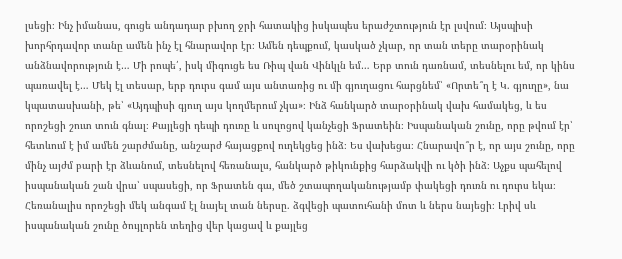լսեցի։ Ինչ իմանաս, գուցե անդադար բխող ջրի հատակից իսկապես երաժշտություն էր լսվում։ Այսպիսի խորհրդավոր տանը ամեն ինչ էլ հնարավոր էր։ Ամեն դեպքում, կասկած չկար, որ տան տերը տարօրինակ անձնավորություն է… Մի րոպե՛, իսկ միգուցե ես Ռիպ վան Վինկլն եմ… Երբ տուն դառնամ, տեսնելու եմ, որ կինս պառավել է… Մեկ էլ տեսար, երբ դուրս գամ այս անտառից ու մի գյուղացու հարցնեմ՝ «Որտե՞ղ է Կ. գյուղը», նա կպատասխանի, թե՝ «Այդպիսի գյուղ այս կողմերում չկա»։ Ինձ հանկարծ տարօրինակ վախ համակեց, և ես որոշեցի շուտ տուն գնալ։ Քայլեցի դեպի դուռը և սուլոցով կանչեցի Ֆրատեին։ Իսպանական շունը, որը թվում էր՝ հետևում է իմ ամեն շարժմանը, անշարժ հայացքով ուղեկցեց ինձ։ Ես վախեցա։ Հնարավո՞ր է, որ այս շունը, որը մինչ այժմ բարի էր ձևանում, տեսնելով հեռանալս, հանկարծ թիկունքից հարձակվի ու կծի ինձ։ Աչքս պահելով իսպանական շան վրա՝ սպասեցի, որ Ֆրատեն գա, մեծ շտապողականությամբ փակեցի դուռն ու դուրս եկա։
Հեռանալիս որոշեցի մեկ անգամ էլ նայել տան ներսը. ձգվեցի պատուհանի մոտ և ներս նայեցի։ Լրիվ սև իսպանական շունը ծույլորեն տեղից վեր կացավ և քայլեց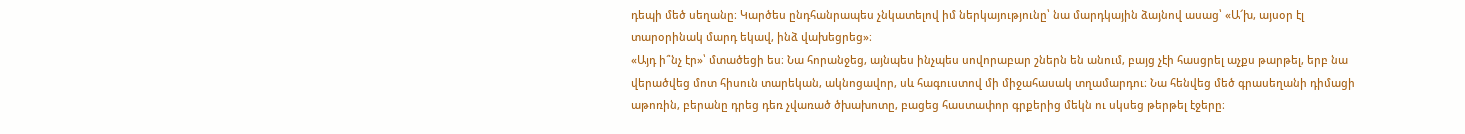դեպի մեծ սեղանը։ Կարծես ընդհանրապես չնկատելով իմ ներկայությունը՝ նա մարդկային ձայնով ասաց՝ «Ա՜խ, այսօր էլ տարօրինակ մարդ եկավ, ինձ վախեցրեց»։
«Այդ ի՞նչ էր»՝ մտածեցի ես։ Նա հորանջեց, այնպես ինչպես սովորաբար շներն են անում, բայց չէի հասցրել աչքս թարթել, երբ նա վերածվեց մոտ հիսուն տարեկան, ակնոցավոր, սև հագուստով մի միջահասակ տղամարդու։ Նա հենվեց մեծ գրասեղանի դիմացի աթոռին, բերանը դրեց դեռ չվառած ծխախոտը, բացեց հաստափոր գրքերից մեկն ու սկսեց թերթել էջերը։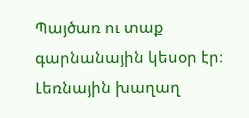Պայծառ ու տաք գարնանային կեսօր էր։ Լեռնային խաղաղ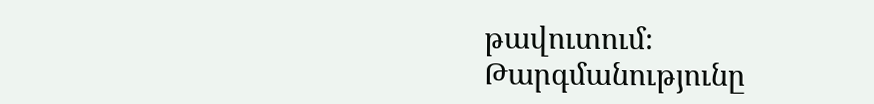թավուտում։
Թարգմանությունը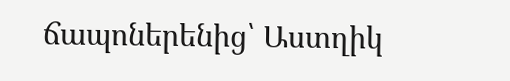ճապոներենից՝ Աստղիկ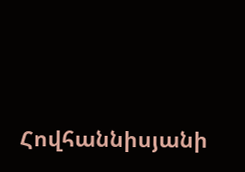Հովհաննիսյանի